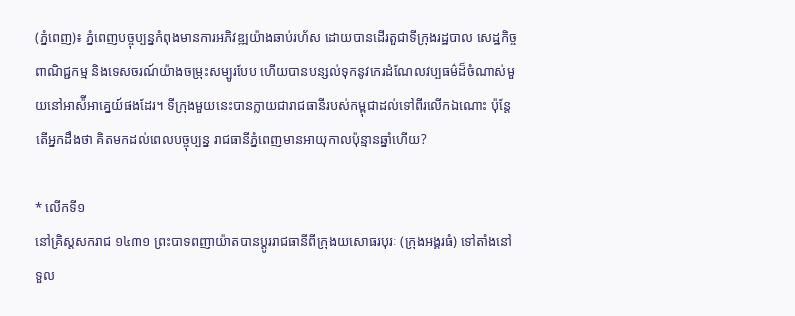(ភ្នំពេញ)៖ ភ្នំពេញបច្ចុប្បន្នកំពុងមានការអភិវឌ្ឍយ៉ាងឆាប់រហ័ស ដោយបានដើរតួជាទីក្រុងរដ្ឋបាល សេដ្ឋកិច្ច ពាណិជ្ជកម្ម និងទេសចរណ៍យ៉ាងចម្រុះសម្បូរបែប ហេីយបានបន្សល់ទុកនូវកេរដំណែលវប្បធម៌ដ៏ចំណាស់មួយនៅអាស៉ីអាគ្នេយ៍ផងដែរ។ ទីក្រុងមួយនេះបានក្លាយជារាជធានីរបស់កម្ពុជាដល់ទៅពីរលើកឯណោះ ប៉ុន្តែតើអ្នកដឹងថា គិតមកដល់ពេលបច្ចុប្បន្ន រាជធានីភ្នំពេញមានអាយុកាលប៉ុន្មានឆ្នាំហើយ?

* លើកទី១
នៅគ្រិស្ដសករាជ ១៤៣១ ព្រះបាទពញាយ៉ាតបានប្ដូររាជធានីពីក្រុងយសោធរបុរៈ (ក្រុងអង្គរធំ) ទៅតាំងនៅទួល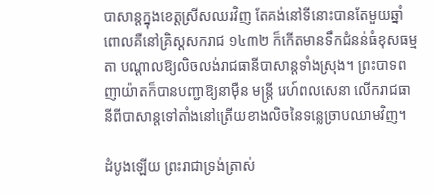បាសាន្តក្នុងខេត្តស្រីសឈរវិញ តែគង់នៅទីនោះបានតែមួយឆ្នាំ ពោលគឺនៅគ្រិស្ដសករាជ ១៤៣២ ក៏កើតមានទឹកជំនន់ធំខុសធម្មតា បណ្ដាលឱ្យលិចលង់រាជធានីបាសាន្តទាំងស្រុង។ ព្រះបាទពញាយ៉ាតក៏បានបញ្ជាឱ្យនាម៉ឺន មន្ត្រី រេហ៍ពលសេនា លើករាជធានីពីបាសាន្តទៅតាំងនៅត្រើយខាងលិចនៃទន្លេច្រាបឈាមវិញ។

ដំបូងឡើយ ព្រះរាជាទ្រង់ត្រាស់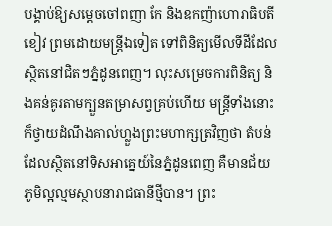បង្គាប់ឱ្យសម្ដេចចៅពញា កែ និងឧកញ៉ាហោរាធិបតី ខៀវ ព្រមដោយមន្ត្រីឯទៀត ទៅពិនិត្យមើលទីដីដែលស្ថិតនៅជិតៗភ្នំដូនពេញ។ លុះសម្រេចការពិនិត្យ និងគន់គូរតាមក្បួនតម្រាសព្វគ្រប់ហើយ មន្ត្រីទាំងនោះក៏ថ្វាយដំណឹងគាល់ហ្លួងព្រះមហាក្សត្រវិញថា តំបន់ដែលស្ថិតនៅទិសអាគ្នេយ៍នៃភ្នំដូនពេញ គឺមានជ័យភូមិល្អល្មមស្ថាបនារាជធានីថ្មីបាន។ ព្រះ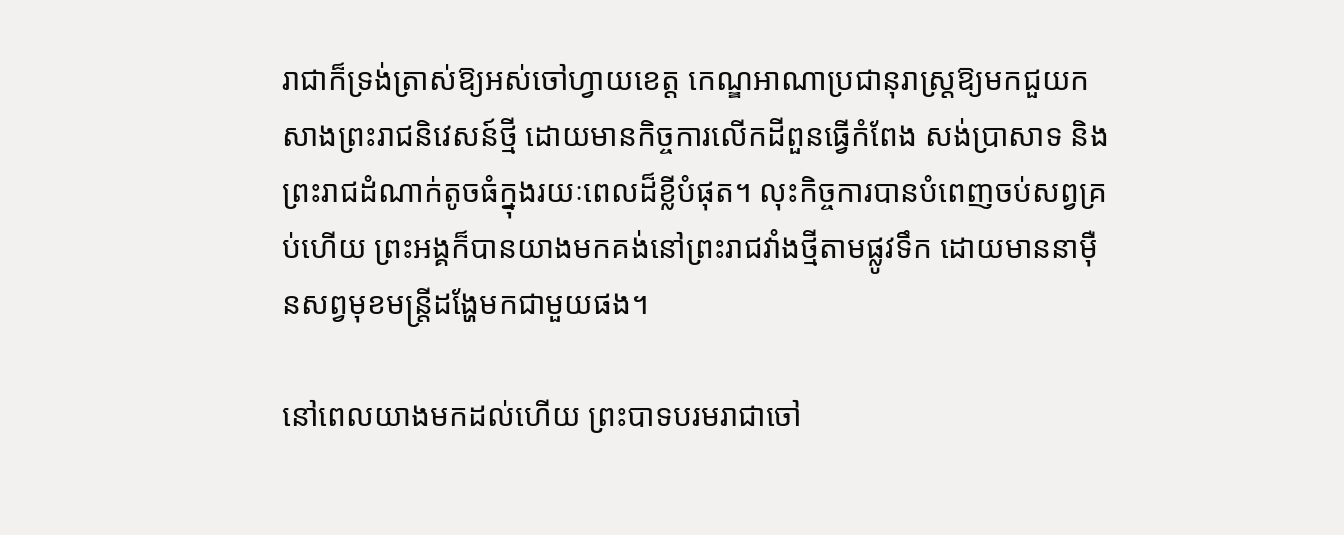រាជាក៏ទ្រង់ត្រាស់ឱ្យអស់ចៅហ្វាយខេត្ត កេណ្ឌអាណាប្រជានុរាស្ត្រឱ្យមកជួយកសាងព្រះរាជនិវេសន៍ថ្មី ដោយមានកិច្ចការលើកដីពួនធ្វើកំពែង សង់ប្រាសាទ និងព្រះរាជដំណាក់តូចធំក្នុងរយៈពេលដ៏ខ្លីបំផុត។ លុះកិច្ចការបានបំពេញចប់សព្វគ្រប់ហើយ ព្រះអង្គក៏បានយាងមកគង់នៅព្រះរាជវាំងថ្មីតាមផ្លូវទឹក ដោយមាននាម៉ឺនសព្វមុខមន្ត្រីដង្ហែមកជាមួយផង។

នៅពេលយាងមកដល់ហើយ ព្រះបាទបរមរាជាចៅ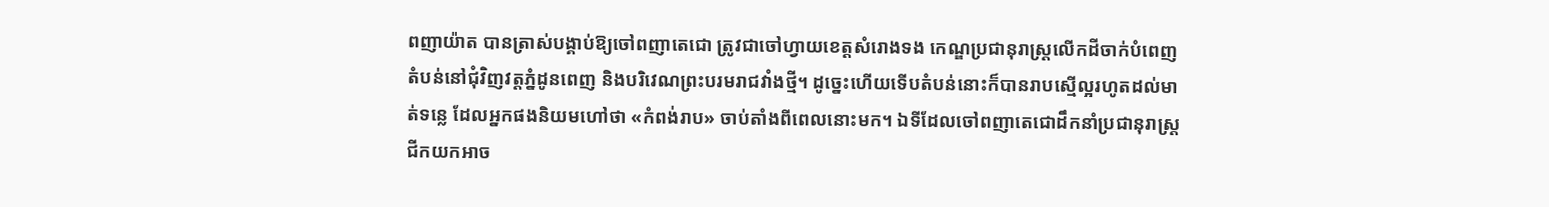ពញាយ៉ាត បានត្រាស់បង្គាប់ឱ្យចៅពញាតេជោ ត្រូវជាចៅហ្វាយខេត្តសំរោងទង កេណ្ឌប្រជានុរាស្ត្រលើកដីចាក់បំពេញតំបន់នៅជុំវិញវត្តភ្នំដូនពេញ និងបរិវេណព្រះបរមរាជវាំងថ្មី។ ដូច្នេះហើយទើបតំបន់នោះក៏បានរាបស្មើល្អរហូតដល់មាត់ទន្លេ ដែលអ្នកផងនិយមហៅថា «កំពង់រាប» ចាប់តាំងពីពេលនោះមក។ ឯទីដែលចៅពញាតេជោដឹកនាំប្រជានុរាស្ត្រជីកយកអាច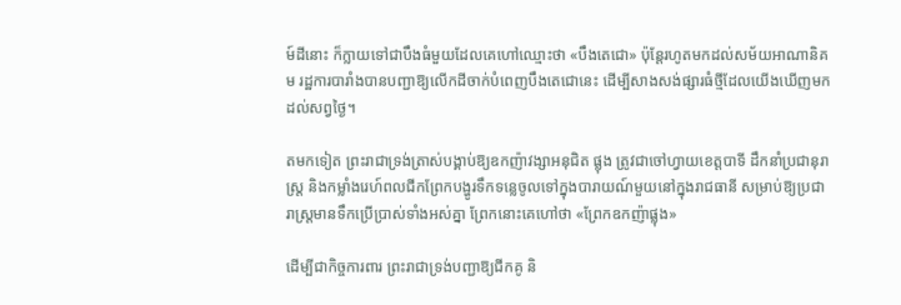ម៍ដីនោះ ក៏ក្លាយទៅជាបឹងធំមួយដែលគេហៅឈ្មោះថា «បឹងតេជោ» ប៉ុន្តែរហូតមកដល់សម័យអាណានិគម រដ្ឋការបារាំងបានបញ្ជាឱ្យលើកដីចាក់បំពេញបឹងតេជោនេះ ដើម្បីសាងសង់ផ្សារធំថ្មីដែលយើងឃើញមកដល់សព្វថ្ងៃ។

តមកទៀត ព្រះរាជាទ្រង់ត្រាស់បង្គាប់ឱ្យឧកញ៉ាវង្សាអនុជិត ផ្លុង ត្រូវជាចៅហ្វាយខេត្តបាទី ដឹកនាំប្រជានុរាស្ត្រ និងកម្លាំងរេហ៍ពលជីកព្រែកបង្ហូរទឹកទន្លេចូលទៅក្នុងបារាយណ៍មួយនៅក្នុងរាជធានី សម្រាប់ឱ្យប្រជារាស្ត្រមានទឹកប្រើប្រាស់ទាំងអស់គ្នា ព្រែកនោះគេហៅថា «ព្រែកឧកញ៉ាផ្លុង»

ដើម្បីជាកិច្ចការពារ ព្រះរាជាទ្រង់បញ្ជាឱ្យជីកគូ និ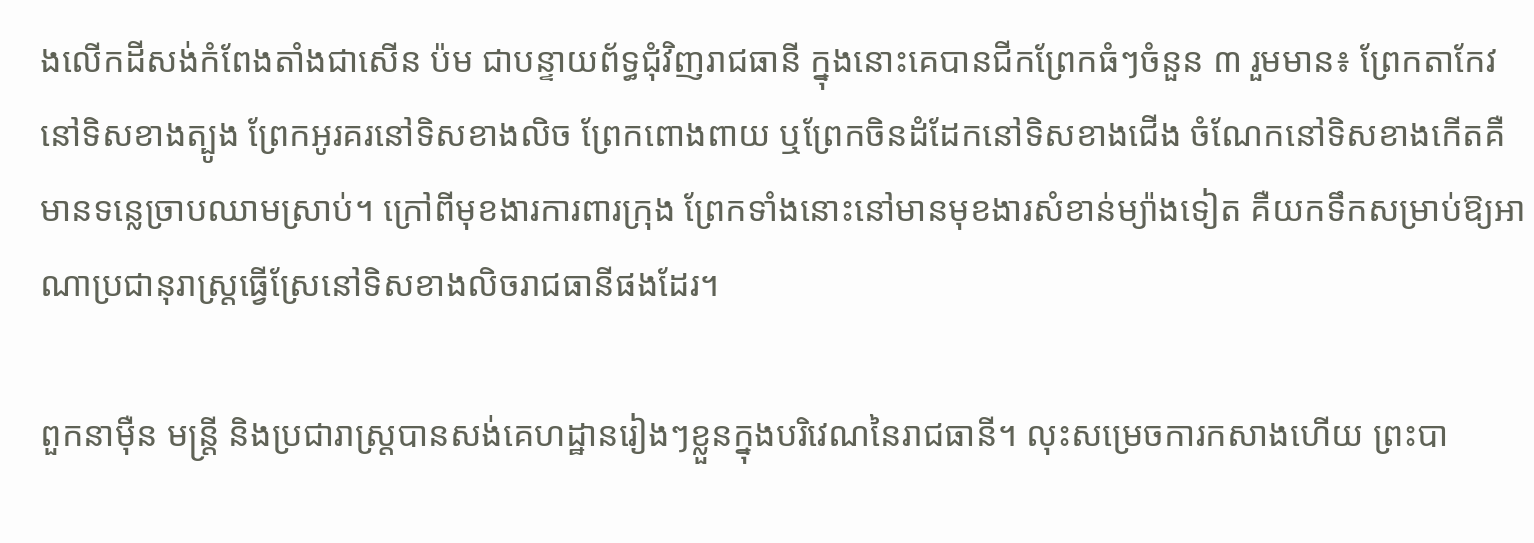ងលើកដីសង់កំពែងតាំងជាសើន ប៉ម ជាបន្ទាយព័ទ្ធជុំវិញរាជធានី ក្នុងនោះគេបានជីកព្រែកធំៗចំនួន ៣ រួមមាន៖ ព្រែកតាកែវនៅទិសខាងត្បូង ព្រែកអូរគរនៅទិសខាងលិច ព្រែកពោងពាយ ឬព្រែកចិនដំដែកនៅទិសខាងជើង ចំណែកនៅទិសខាងកើតគឺមានទន្លេច្រាបឈាមស្រាប់។ ក្រៅពីមុខងារការពារក្រុង ព្រែកទាំងនោះនៅមានមុខងារសំខាន់ម្យ៉ាងទៀត គឺយកទឹកសម្រាប់ឱ្យអាណាប្រជានុរាស្ត្រធ្វើស្រែនៅទិសខាងលិចរាជធានីផងដែរ។

ពួកនាម៉ឺន មន្ត្រី និងប្រជារាស្ត្របានសង់គេហដ្ឋានរៀងៗខ្លួនក្នុងបរិវេណនៃរាជធានី។ លុះសម្រេចការកសាងហើយ ព្រះបា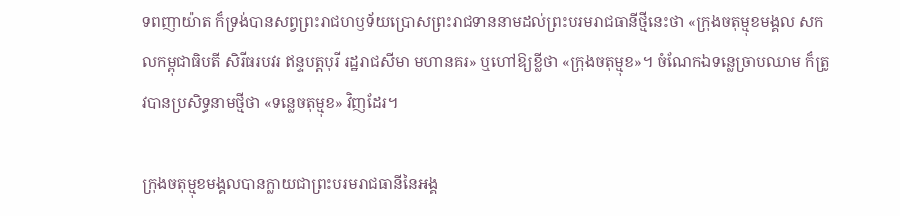ទពញាយ៉ាត ក៏ទ្រង់បានសព្វព្រះរាជហឫទ័យប្រោសព្រះរាជទាននាមដល់ព្រះបរមរាជធានីថ្មីនេះថា «ក្រុងចតុម្មុខមង្គល សកលកម្ពុជាធិបតី សិរីធរបវរ ឥន្ទបត្តបុរី រដ្ឋរាជសីមា មហានគរ» ឬហៅឱ្យខ្លីថា «ក្រុងចតុម្មុខ»។ ចំណែកឯទន្លេច្រាបឈាម ក៏ត្រូវបានប្រសិទ្ធនាមថ្មីថា «ទន្លេចតុម្មុខ» វិញដែរ។

ក្រុងចតុម្មុខមង្គលបានក្លាយជាព្រះបរមរាជធានីនៃអង្គ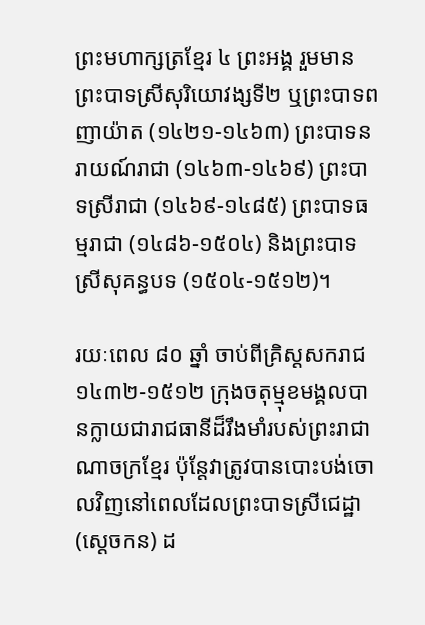ព្រះមហាក្សត្រខ្មែរ ៤ ព្រះអង្គ រួមមាន ព្រះបាទស្រីសុរិយោវង្សទី២ ឬព្រះបាទពញាយ៉ាត (១៤២១-១៤៦៣) ព្រះបាទនរាយណ៍រាជា (១៤៦៣-១៤៦៩) ព្រះបាទស្រីរាជា (១៤៦៩-១៤៨៥) ព្រះបាទធម្មរាជា (១៤៨៦-១៥០៤) និងព្រះបាទស្រីសុគន្ធបទ (១៥០៤-១៥១២)។

រយៈពេល ៨០ ឆ្នាំ ចាប់ពីគ្រិស្ដសករាជ ១៤៣២-១៥១២ ក្រុងចតុម្មុខមង្គលបានក្លាយជារាជធានីដ៏រឹងមាំរបស់ព្រះរាជាណាចក្រខ្មែរ ប៉ុន្តែវាត្រូវបានបោះបង់ចោលវិញនៅពេលដែលព្រះបាទស្រីជេដ្ឋា (ស្ដេចកន) ដ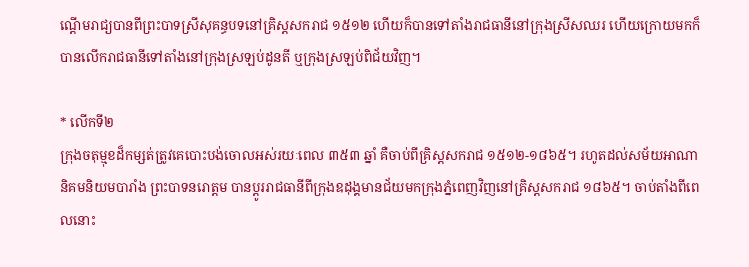ណ្ដើមរាជ្យបានពីព្រះបាទស្រីសុគន្ធបទនៅគ្រិស្ដសករាជ ១៥១២ ហើយក៏បានទៅតាំងរាជធានីនៅក្រុងស្រីសឈរ ហើយក្រោយមកក៏បានលើករាជធានីទៅតាំងនៅក្រុងស្រឡប់ដូនតី ឬក្រុងស្រឡប់ពិជ័យវិញ។

* លើកទី២
ក្រុងចតុម្មុខដ៏កម្សត់ត្រូវគេបោះបង់ចោលអស់រយៈពេល ៣៥៣ ឆ្នាំ គឺចាប់ពីគ្រិស្ដសករាជ ១៥១២-១៨៦៥។ រហូតដល់សម័យអាណានិគមនិយមបារាំង ព្រះបាទនរោត្តម បានប្ដូររាជធានីពីក្រុងឧដុង្គមានជ័យមកក្រុងភ្នំពេញវិញនៅគ្រិស្ដសករាជ ១៨៦៥។ ចាប់តាំងពីពេលនោះ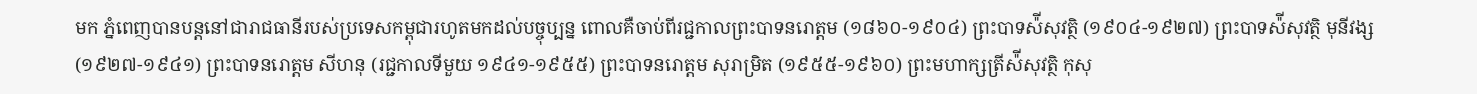មក ភ្នំពេញបានបន្តនៅជារាជធានីរបស់ប្រទេសកម្ពុជារហូតមកដល់បច្ចុប្បន្ន ពោលគឺចាប់ពីរជ្ជកាលព្រះបាទនរោត្តម (១៨៦០-១៩០៤) ព្រះបាទស៉ីសុវត្ថិ (១៩០៤-១៩២៧) ព្រះបាទស៉ីសុវត្ថិ មុនីវង្ស (១៩២៧-១៩៤១) ព្រះបាទនរោត្តម សីហនុ (រជ្ជកាលទីមួយ ១៩៤១-១៩៥៥) ព្រះបាទនរោត្តម សុរាម្រិត (១៩៥៥-១៩៦០) ព្រះមហាក្សត្រីស៉ីសុវត្ថិ កុសុ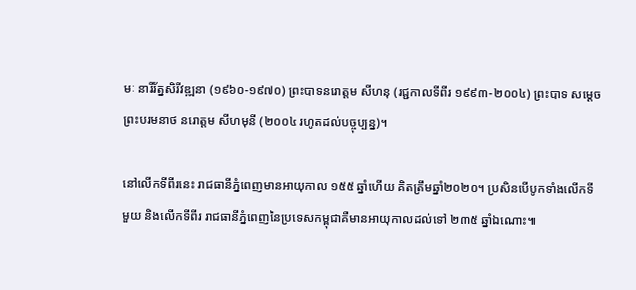មៈ នារីរ័ត្នសិរីវឌ្ឍនា (១៩៦០-១៩៧០) ព្រះបាទនរោត្តម សីហនុ (រជ្ជកាលទីពីរ ១៩៩៣-២០០៤) ព្រះបាទ សម្ដេច ព្រះបរមនាថ នរោត្ដម សីហមុនី (២០០៤ រហូតដល់បច្ចុប្បន្ន)។

នៅលើកទីពីរនេះ រាជធានីភ្នំពេញមានអាយុកាល ១៥៥ ឆ្នាំហើយ គិតត្រឹមឆ្នាំ២០២០។ ប្រសិនបើបូកទាំងលើកទីមួយ និងលើកទីពីរ រាជធានីភ្នំពេញនៃប្រទេសកម្ពុជាគឺមានអាយុកាលដល់ទៅ ២៣៥ ឆ្នាំឯណោះ៕